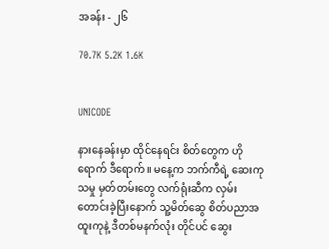အခန်း - ၂၆

70.7K 5.2K 1.6K


UNICODE

နားနေခန်းမှာ ထိုင်နေရင်း စိတ်တွေက ဟိုရောက် ဒီရောက်။ မနေ့က ဘက်ကီရဲ့ ဆေးကုသမှု မှတ်တမ်းတွေ လက်ရုံးဆီက လှမ်းတောင်းခဲ့ပြီးနောက် သူ့မိတ်ဆွေ စိတ်ပညာအထူးကုနဲ့ ဒီတစ်မနက်လုံး တိုင်ပင် ဆွေး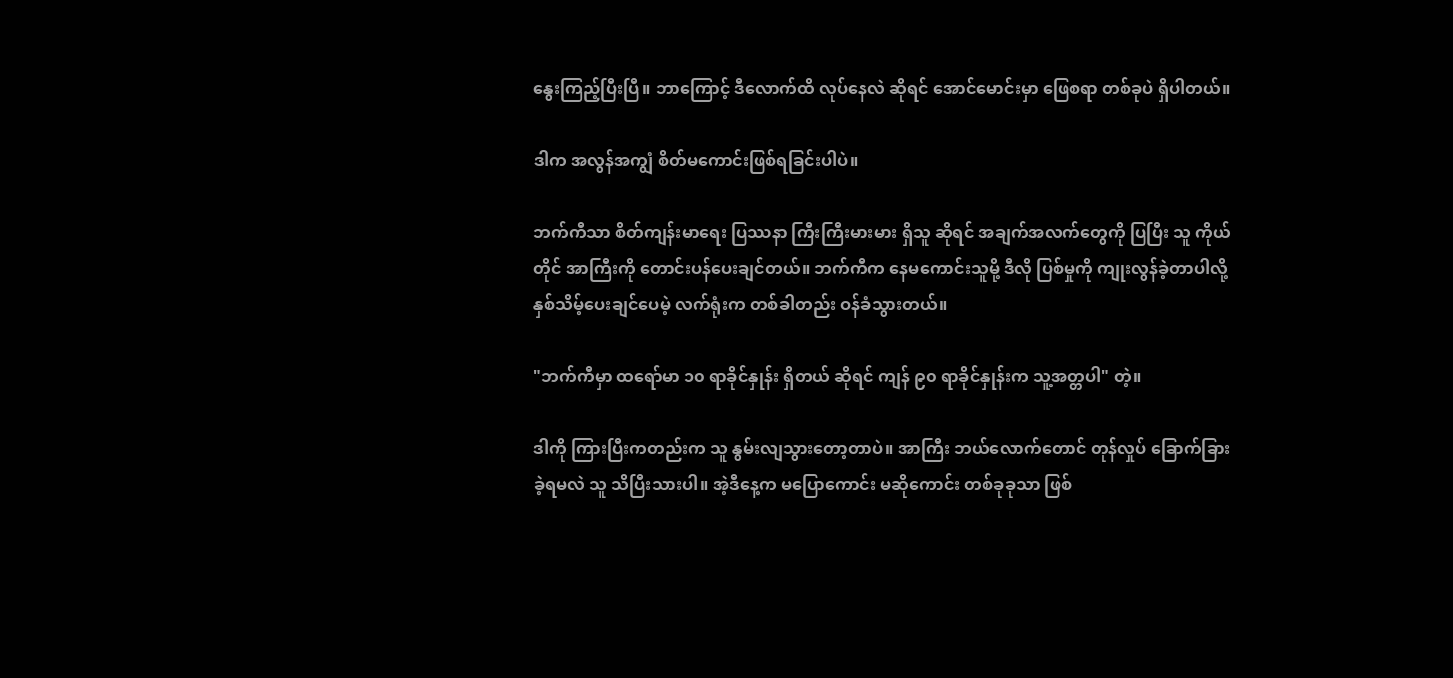နွေးကြည့်ပြီးပြီ။ ဘာကြောင့် ဒီလောက်ထိ လုပ်နေလဲ ဆိုရင် အောင်မောင်းမှာ ဖြေစရာ တစ်ခုပဲ ရှိပါတယ်။

ဒါက အလွန်အကျွံ စိတ်မကောင်းဖြစ်ရခြင်းပါပဲ။

ဘက်ကီသာ စိတ်ကျန်းမာရေး ပြဿနာ ကြီးကြီးမားမား ရှိသူ ဆိုရင် အချက်အလက်တွေကို ပြပြီး သူ ကိုယ်တိုင် အာကြီးကို တောင်းပန်ပေးချင်တယ်။ ဘက်ကီက နေမကောင်းသူမို့ ဒီလို ပြစ်မှုကို ကျုးလွန်ခဲ့တာပါလို့ နှစ်သိမ့်ပေးချင်ပေမဲ့ လက်ရုံးက တစ်ခါတည်း ဝန်ခံသွားတယ်။

"ဘက်ကီမှာ ထရော်မာ ၁၀ ရာခိုင်နှုန်း ရှိတယ် ဆိုရင် ကျန် ၉၀ ရာခိုင်နှုန်းက သူ့အတ္တပါ" တဲ့။

ဒါကို ကြားပြီးကတည်းက သူ နွမ်းလျသွားတော့တာပဲ။ အာကြီး ဘယ်လောက်တောင် တုန်လှုပ် ခြောက်ခြားခဲ့ရမလဲ သူ သိပြီးသားပါ။ အဲ့ဒီနေ့က မပြောကောင်း မဆိုကောင်း တစ်ခုခုသာ ဖြစ်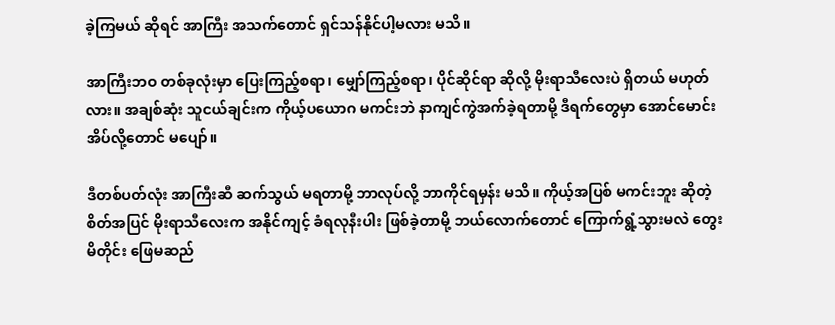ခဲ့ကြမယ် ဆိုရင် အာကြီး အသက်တောင် ရှင်သန်နိုင်ပါ့မလား မသိ။

အာကြီးဘဝ တစ်ခုလုံးမှာ ပြေးကြည့်စရာ၊ မျှော်ကြည့်စရာ၊ ပိုင်ဆိုင်ရာ ဆိုလို့ မိုးရာသီလေးပဲ ရှိတယ် မဟုတ်လား။ အချစ်ဆုံး သူငယ်ချင်းက ကိုယ့်ပယောဂ မကင်းဘဲ နာကျင်ကွဲအက်ခဲ့ရတာမို့ ဒီရက်တွေမှာ အောင်မောင်း အိပ်လို့တောင် မပျော်။

ဒီတစ်ပတ်လုံး အာကြီးဆီ ဆက်သွယ် မရတာမို့ ဘာလုပ်လို့ ဘာကိုင်ရမှန်း မသိ။ ကိုယ့်အပြစ် မကင်းဘူး ဆိုတဲ့ စိတ်အပြင် မိုးရာသီလေးက အနိုင်ကျင့် ခံရလုနီးပါး ဖြစ်ခဲ့တာမို့ ဘယ်လောက်တောင် ကြောက်ရွံ့သွားမလဲ တွေးမိတိုင်း ဖြေမဆည်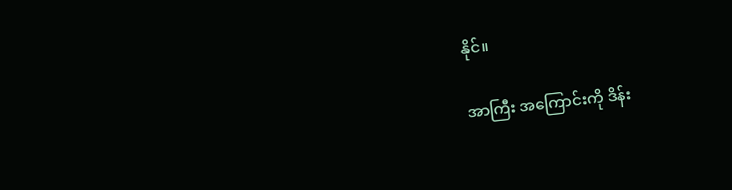နိုင်။

အာကြီး အကြောင်းကို ဒိန်း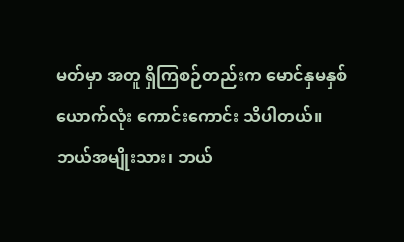မတ်မှာ အတူ ရှိကြစဉ်တည်းက မောင်နှမနှစ်ယောက်လုံး ကောင်းကောင်း သိပါတယ်။ ဘယ်အမျိုးသား၊ ဘယ်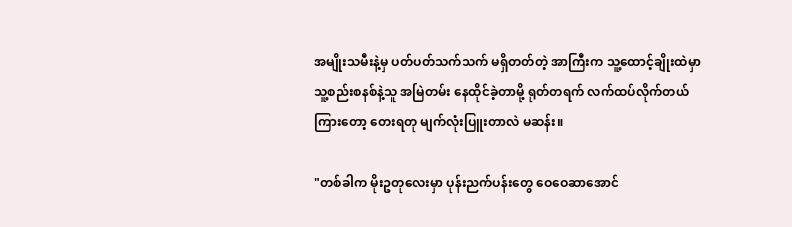အမျိုးသမီးနဲ့မှ ပတ်ပတ်သက်သက် မရှိတတ်တဲ့ အာကြီးက သူ့ထောင့်ချိုးထဲမှာ သူ့စည်းစနစ်နဲ့သူ အမြဲတမ်း နေထိုင်ခဲ့တာမို့ ရုတ်တရက် လက်ထပ်လိုက်တယ် ကြားတော့ တေးရတု မျက်လုံးပြူးတာလဲ မဆန်း။

"တစ်ခါက မိုးဥတုလေးမှာ ပုန်းညက်ပန်းတွေ ဝေဝေဆာအောင်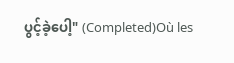ပွင့်ခဲ့ပေါ့" (Completed)Où les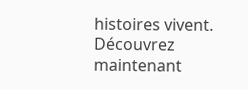histoires vivent. Découvrez maintenant